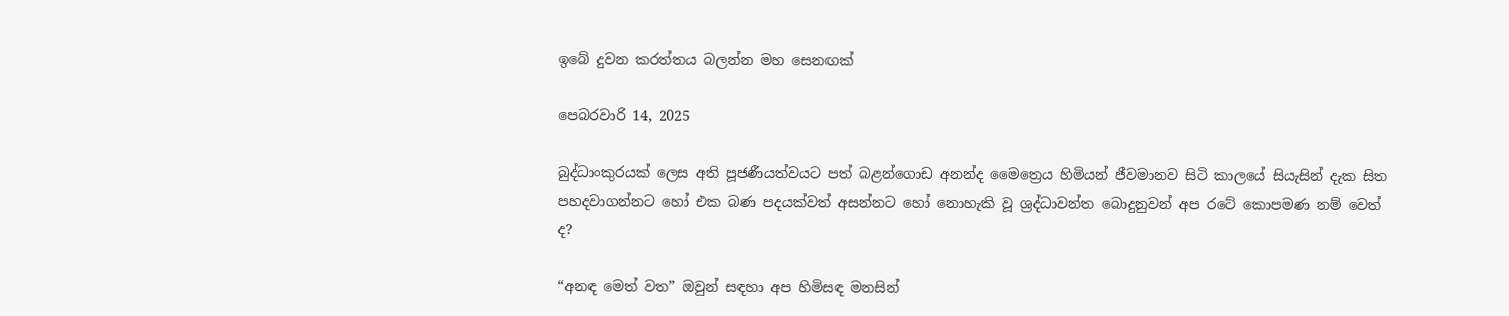ඉබේ දුවන කරත්තය බලන්න මහ සෙනඟක්

පෙබරවාරි 14, 2025

බුද්ධාංකුරයක් ලෙස අති පූජණීයත්වයට පත් බළන්ගොඩ අනන්ද මෛත්‍රෙය හිමියන් ජීවමානව සිටි කාලයේ සියැසින් දැක සිත පහදවාගන්නට හෝ එක බණ පදයක්වත් අසන්නට හෝ නොහැකි වූ ශ්‍රද්ධාවන්ත බොදුනුවන් අප රටේ කොපමණ නම් වෙත් ද?

“අනඳ මෙත් වත” ඔවුන් සඳහා අප හිමිසඳ මනසින්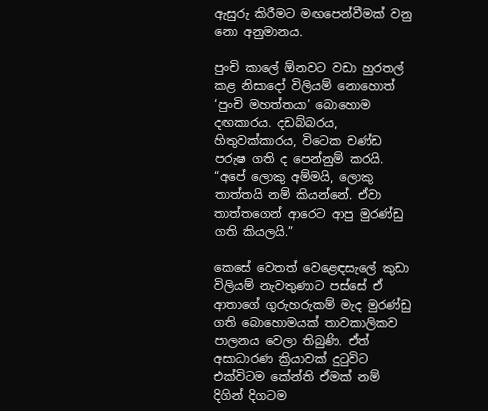ඇසුරු කිරීමට මඟපෙන්වීමක් වනු නො අනුමානය.

පුංචි කාලේ ඕනවට වඩා හුරතල් කළ නිසාදෝ විලියම් නොහොත් ‘පුංචි මහත්තයා’ බොහොම දඟකාරය. දඩබ්බරය, හිතුවක්කාරය, විටෙක චණ්ඩ පරුෂ ගති ද පෙන්නුම් කරයි. “අපේ ලොකු අම්මයි, ලොකු තාත්තයි නම් කියන්නේ. ඒවා තාත්තගෙන් ආරෙට ආපු මුරණ්ඩු ගති කියලයි.”

කෙසේ වෙතත් වෙළෙඳසැලේ කුඩා විලියම් නැවතුණාට පස්සේ ඒ ආතාගේ ගුරුහරුකම් මැද මුරණ්ඩු ගති බොහොමයක් තාවකාලිකව පාලනය වෙලා තිබුණි. ඒත් අසාධාරණ ක්‍රියාවක් දුටුවිට එක්විටම කේන්ති ඒමක් නම් දිගින් දිගටම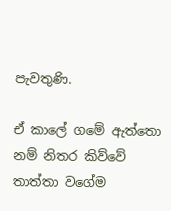පැවතුණි.

ඒ කාලේ ගමේ ඇත්තො නම් නිතර කිව්වේ තාත්තා වගේම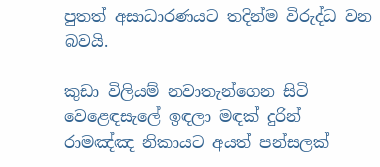පුතත් අසාධාරණයට තදින්ම විරුද්ධ වන බවයි.

කුඩා විලියම් නවාතැන්ගෙන සිටි වෙළෙඳසැලේ ඉඳලා මඳක් දුරින් රාමඤ්ඤ නිකායට අයත් පන්සලක්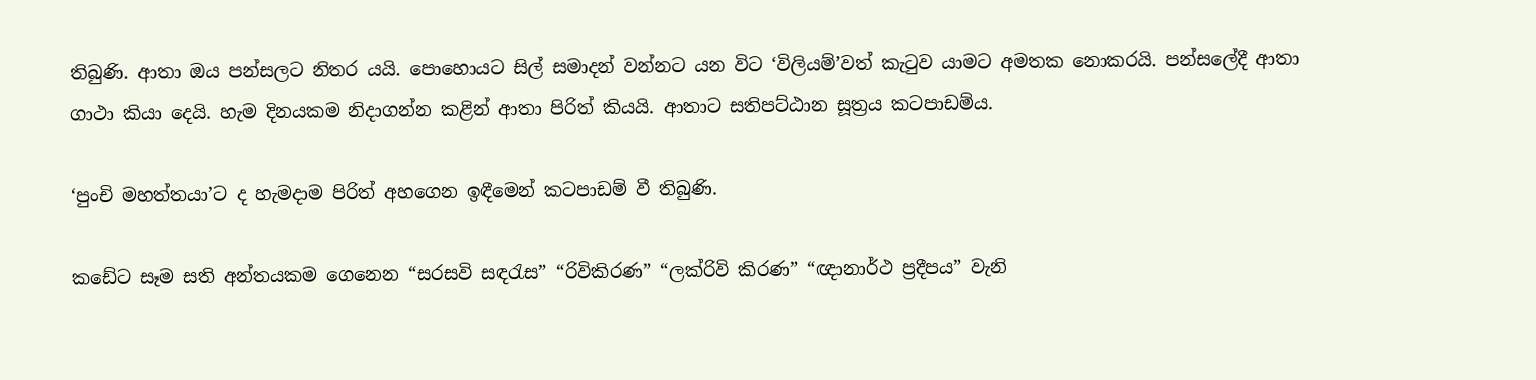තිබුණි. ආතා ඔය පන්සලට නිතර යයි. පොහොයට සිල් සමාදන් වන්නට යන විට ‘විලියම්’වත් කැටුව යාමට අමතක නොකරයි. පන්සලේදී ආතා ගාථා කියා දෙයි. හැම දිනයකම නිදාගන්න කළින් ආතා පිරිත් කියයි. ආතාට සතිපට්ඨාන සූත්‍රය කටපාඩම්ය.

‘පුංචි මහත්තයා’ට ද හැමදාම පිරිත් අහගෙන ඉඳීමෙන් කටපාඩම් වී තිබුණි.

කඩේට සෑම සති අන්තයකම ගෙනෙන “සරසවි සඳරැස” “රිවිකිරණ” “ලක්රිවි කිරණ” “ඥානාර්ථ ප්‍රදීපය” වැනි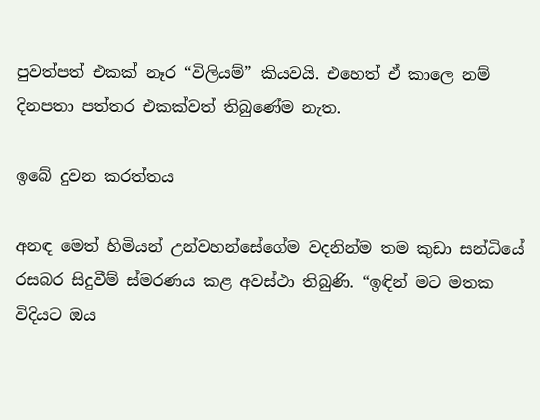පුවත්පත් එකක් නෑර “විලියම්” කියවයි. එහෙත් ඒ කාලෙ නම් දිනපතා පත්තර එකක්වත් තිබුණේම නැත.

ඉබේ දුවන කරත්තය

අනඳ මෙත් හිමියන් උන්වහන්සේගේම වදනින්ම තම කුඩා සන්ධියේ රසබර සිදුවීම් ස්මරණය කළ අවස්ථා තිබුණි. “ඉඳින් මට මතක විදියට ඔය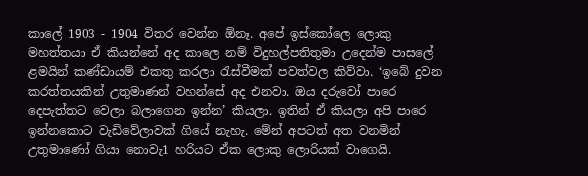කාලේ 1903 - 1904 විතර වෙන්න ඕනෑ. අපේ ඉස්කෝලෙ ලොකු මහත්තයා ඒ කියන්නේ අද කාලෙ නම් විදුහල්පතිතුමා උදෙන්ම පාසලේ ළමයින් කණ්ඩායම් එකතු කරලා රැස්වීමක් පවත්වල කිව්වා. ‘ඉබේ දුවන කරත්තයකින් උතුමාණන් වහන්සේ අද එනවා. ඔය දරුවෝ පාරෙ දෙපැත්තට වෙලා බලාගෙන ඉන්න’ කියලා. ඉතින් ඒ කියලා අපි පාරෙ ඉන්නකොට වැඩිවේලාවක් ගියේ නැහැ. මේන් අපටත් අත වනමින් උතුමාණෝ ගියා නොවැ1 හරියට ඒක ලොකු ලොරියක් වාගෙයි.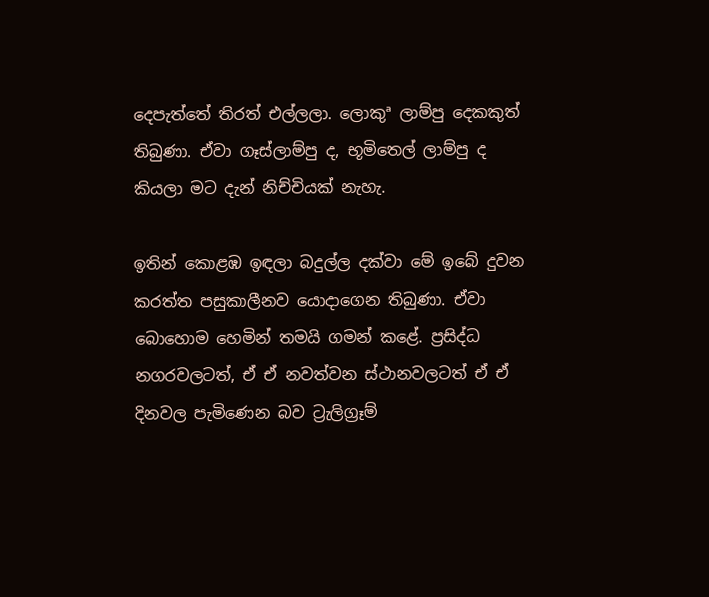දෙපැත්තේ තිරත් එල්ලලා. ලොකුª ලාම්පු දෙකකුත් තිබුණා. ඒවා ගෑස්ලාම්පු ද, භූමිතෙල් ලාම්පු ද කියලා මට දැන් නිච්චියක් නැහැ.

ඉතින් කොළඹ ඉඳලා බදුල්ල දක්වා මේ ඉබේ දුවන කරත්ත පසුකාලීනව යොදාගෙන තිබුණා. ඒවා බොහොම හෙමින් තමයි ගමන් කළේ. ප්‍රසිද්ධ නගරවලටත්, ඒ ඒ නවත්වන ස්ථානවලටත් ඒ ඒ දිනවල පැමිණෙන බව ට්‍රැලිග්‍රෑම්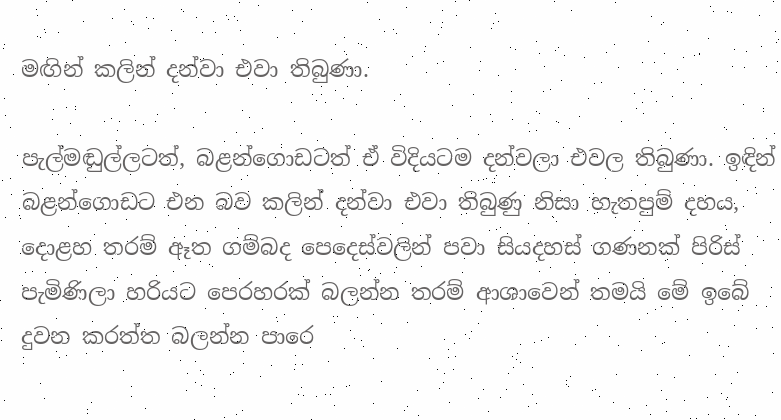මඟින් කලින් දන්වා එවා තිබුණා.

පැල්මඬුල්ලටත්, බළන්ගොඩටත් ඒ විදියටම දන්වලා එවල තිබුණා. ඉඳින් බළන්ගොඩට එන බව කලින් දන්වා එවා තිබුණු නිසා හැතපුම් දහය, දොළහ තරම් ඈත ගම්බද පෙදෙස්වලින් පවා සියදහස් ගණනක් පිරිස් පැමිණිලා හරියට පෙරහරක් බලන්න තරම් ආශාවෙන් තමයි මේ ඉබේ දුවන කරත්ත බලන්න පාරෙ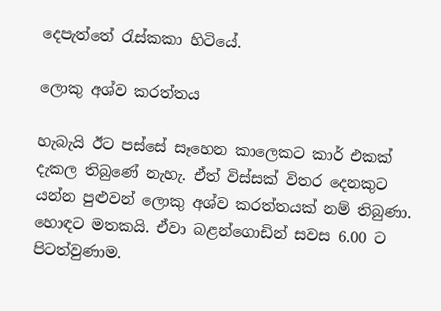දෙපැත්තේ රැස්කකා හිටියේ.

ලොකු අශ්ව කරත්තය

හැබැයි ඊට පස්සේ සෑහෙන කාලෙකට කාර් එකක් දැකල තිබුණේ නැහැ. ඒත් විස්සක් විතර දෙනකුට යන්න පුළුවන් ලොකු අශ්ව කරත්තයක් නම් තිබුණා. හොඳට මතකයි. ඒවා බළන්ගොඩින් සවස 6.00 ට පිටත්වුණාම.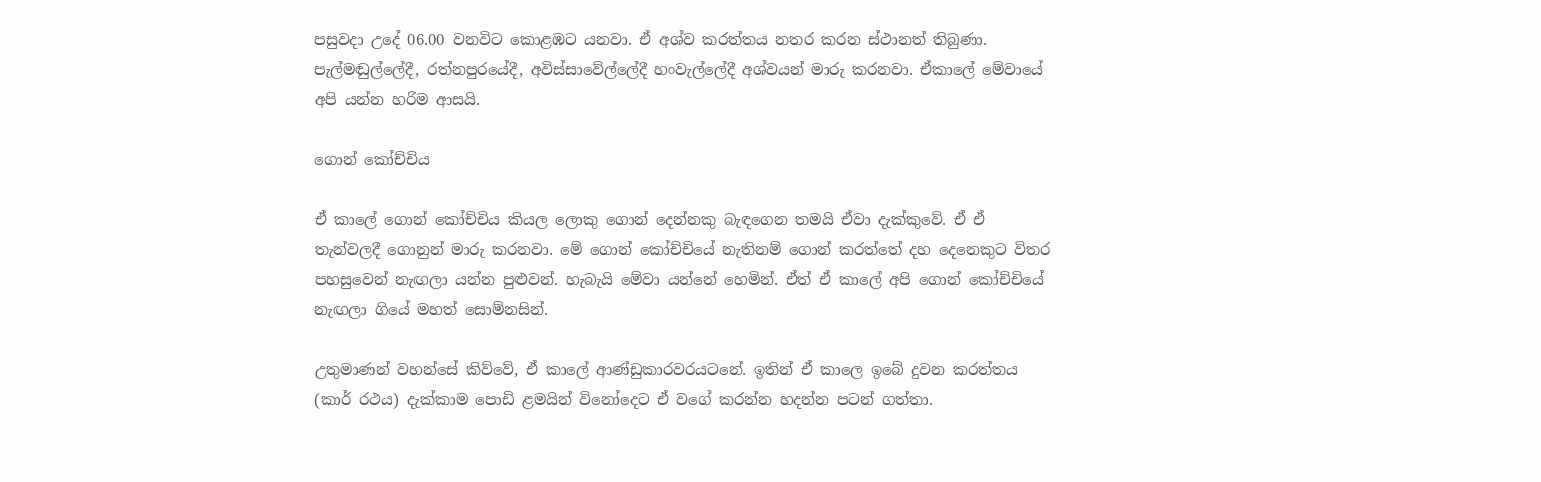පසුවදා උදේ 06.00 වනවිට කොළඹට යනවා. ඒ අශ්ව කරත්තය නතර කරන ස්ථානත් තිබුණා. පැල්මඬුල්ලේදී, රත්නපුරයේදී, අවිස්සාවේල්ලේදී හංවැල්ලේදී අශ්වයන් මාරු කරනවා. ඒකාලේ මේවායේ අපි යන්න හරිම ආසයි.

ගොන් කෝච්චිය

ඒ කාලේ ගොන් කෝච්චිය කියල ලොකු ගොන් දෙන්නකු බැඳගෙන තමයි ඒවා දැක්කුවේ. ඒ ඒ තැන්වලදී ගොනුන් මාරු කරනවා. මේ ගොන් කෝච්චියේ නැතිනම් ගොන් කරත්තේ දහ දෙනෙකුට විතර පහසුවෙන් නැඟලා යන්න පුළුවන්. හැබැයි මේවා යන්නේ හෙමින්. ඒත් ඒ කාලේ අපි ගොන් කෝච්චියේ නැඟලා ගියේ මහත් සොම්නසින්.

උතුමාණන් වහන්සේ කිව්වේ, ඒ කාලේ ආණ්ඩුකාරවරයටනේ. ඉතින් ඒ කාලෙ ඉබේ දුවන කරත්තය (කාර් රථය) දැක්කාම පොඩි ළමයින් විනෝදෙට ඒ වගේ කරන්න හදන්න පටන් ගත්තා.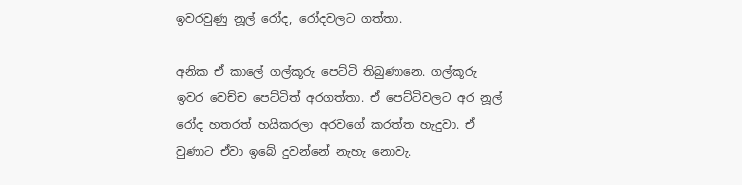ඉවරවුණු නූල් රෝද, රෝදවලට ගත්තා.

අනික ඒ කාලේ ගල්කූරු පෙට්ටි තිබුණානෙ. ගල්කූරු ඉවර වෙච්ච පෙට්ටිත් අරගත්තා. ඒ පෙට්ටිවලට අර නූල් රෝද හතරත් හයිකරලා අරවගේ කරත්ත හැදුවා. ඒ වුණාට ඒවා ඉබේ දුවන්නේ නැහැ නොවැ.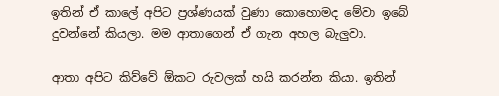ඉතින් ඒ කාලේ අපිට ප්‍රශ්ණයක් වුණා කොහොමද මේවා ඉබේ දුවන්නේ කියලා. මම ආතාගෙන් ඒ ගැන අහල බැලුවා.

ආතා අපිට කිව්වේ ඕකට රුවලක් හයි කරන්න කියා. ඉතින්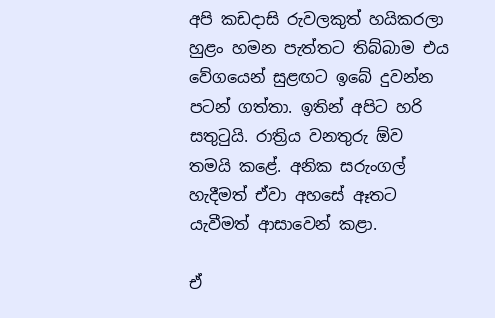අපි කඩදාසි රුවලකුත් හයිකරලා හුළං හමන පැත්තට තිබ්බාම එය වේගයෙන් සුළඟට ඉබේ දුවන්න පටන් ගත්තා. ඉතින් අපිට හරි සතුටුයි. රාත්‍රිය වනතුරු ඕව තමයි කළේ. අනික සරුංගල් හැදීමත් ඒවා අහසේ ඈතට යැවීමත් ආසාවෙන් කළා.

ඒ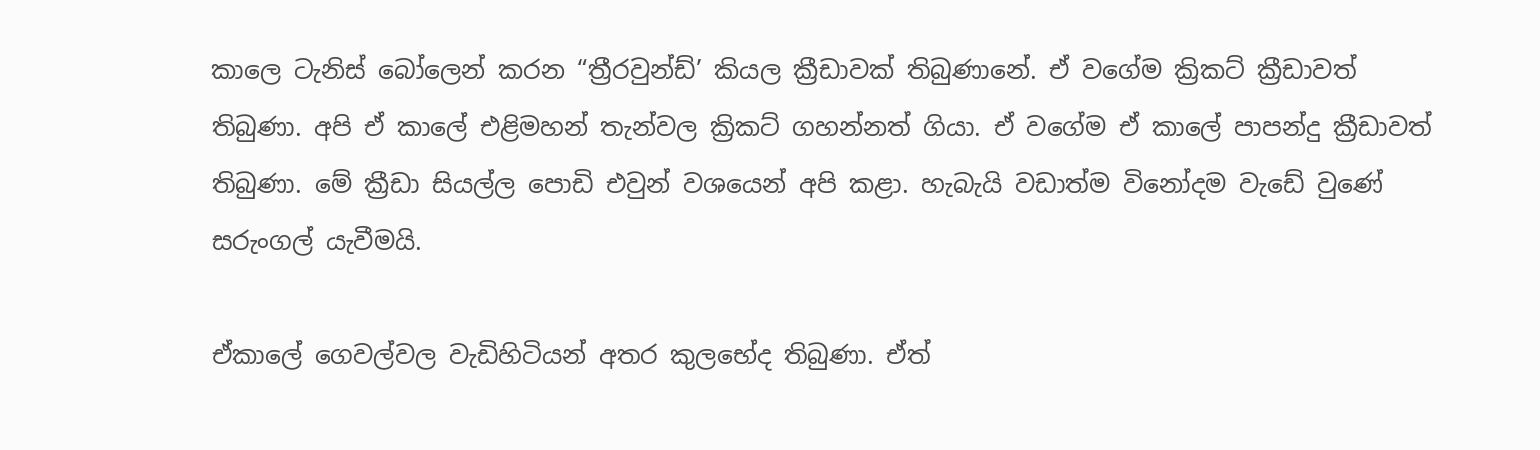කාලෙ ටැනිස් බෝලෙන් කරන “ත්‍රීරවුන්ඩ්’ කියල ක්‍රීඩාවක් තිබුණානේ. ඒ වගේම ක්‍රිකට් ක්‍රීඩාවත් තිබුණා. අපි ඒ කාලේ එළිමහන් තැන්වල ක්‍රිකට් ගහන්නත් ගියා. ඒ වගේම ඒ කාලේ පාපන්දු ක්‍රීඩාවත් තිබුණා. මේ ක්‍රීඩා සියල්ල පොඩි එවුන් වශයෙන් අපි කළා. හැබැයි වඩාත්ම විනෝදම වැඩේ වුණේ සරුංගල් යැවීමයි.

ඒකාලේ ගෙවල්වල වැඩිහිටියන් අතර කුලභේද තිබුණා. ඒත්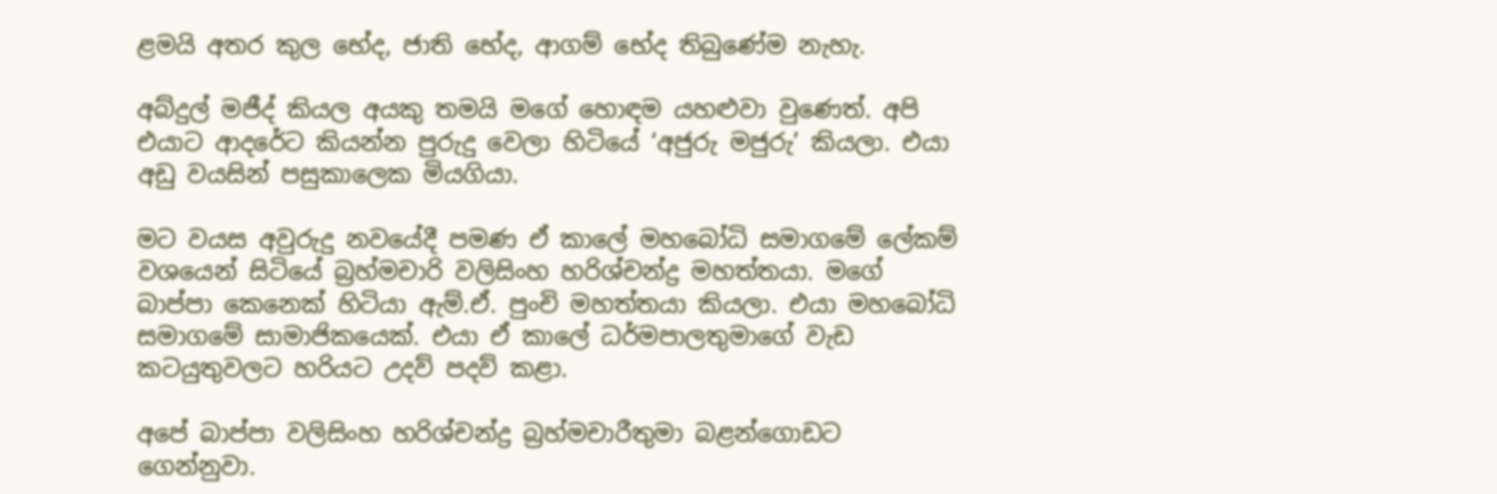ළමයි අතර කුල භේද, ජාති භේද, ආගම් භේද තිබුණේම නැහැ.

අබ්දුල් මජීද් කියල අයකු තමයි මගේ හොඳම යහළුවා වුණෙත්. අපි එයාට ආදරේට කියන්න පුරුදු වෙලා හිටියේ ‘අජුරු මජුරු’ කියලා. එයා අඩු වයසින් පසුකාලෙක මියගියා.

මට වයස අවුරුදු නවයේදී පමණ ඒ කාලේ මහබෝධි සමාගමේ ලේකම් වශයෙන් සිටියේ බ්‍රහ්මචාරි වලිසිංහ හරිශ්චන්ද්‍ර මහත්තයා. මගේ බාප්පා කෙනෙක් හිටියා ඇම්.ඒ. පුංචි මහත්තයා කියලා. එයා මහබෝධි සමාගමේ සාමාජිකයෙක්. එයා ඒ කාලේ ධර්මපාලතුමාගේ වැඩ කටයුතුවලට හරියට උදව් පදව් කළා.

අපේ බාප්පා වලිසිංහ හරිශ්චන්ද්‍ර බ්‍රහ්මචාරීතුමා බළන්ගොඩට ගෙන්නුවා.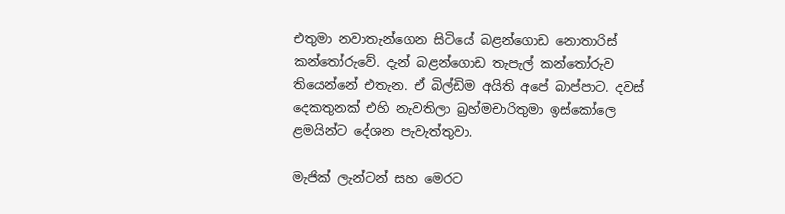එතුමා නවාතැන්ගෙන සිටියේ බළන්ගොඩ නොතාරිස් කන්තෝරුවේ. දැන් බළන්ගොඩ තැපැල් කන්තෝරුව තියෙන්නේ එතැන. ඒ බිල්ඩිම අයිති අපේ බාප්පාට. දවස් දෙකතුනක් එහි නැවතිලා බ්‍රහ්මචාරිතුමා ඉස්කෝලෙ ළමයින්ට දේශන පැවැත්තුවා.

මැජික් ලැන්ටන් සහ මෙරට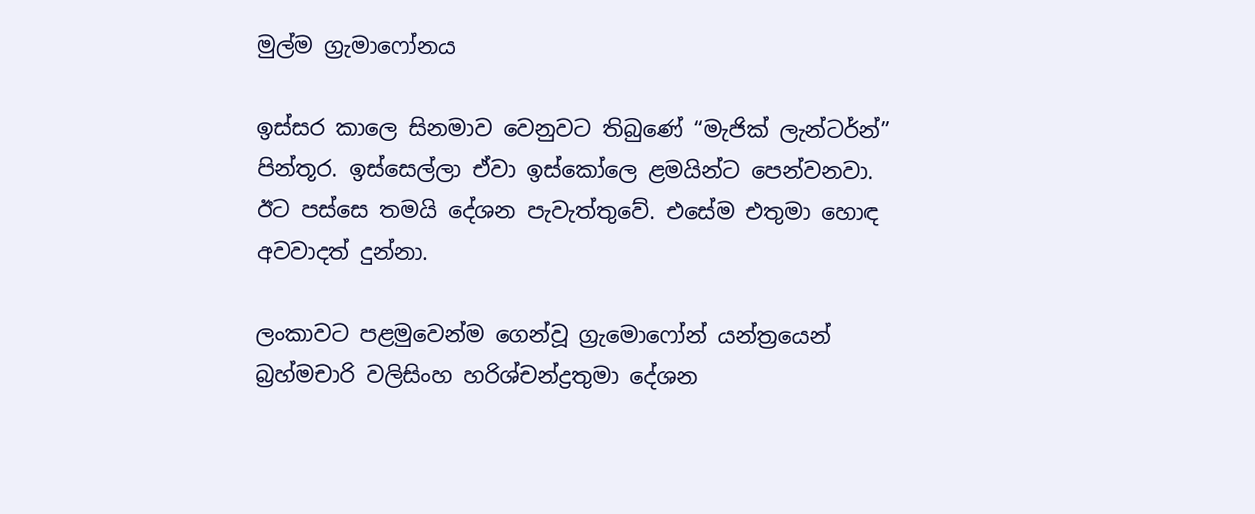මුල්ම ග්‍රැමාෆෝනය

ඉස්සර කාලෙ සිනමාව වෙනුවට තිබුණේ “මැජික් ලැන්ටර්න්” පින්තූර. ඉස්සෙල්ලා ඒවා ඉස්කෝලෙ ළමයින්ට පෙන්වනවා. ඊට පස්සෙ තමයි දේශන පැවැත්තුවේ. එසේම එතුමා හොඳ අවවාදත් දුන්නා.

ලංකාවට පළමුවෙන්ම ගෙන්වූ ග්‍රැමොෆෝන් යන්ත්‍රයෙන් බ්‍රහ්මචාරි වලිසිංහ හරිශ්චන්ද්‍රතුමා දේශන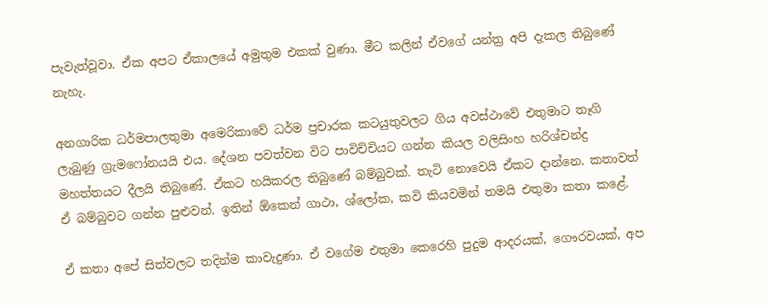පැවැත්වූවා. ඒක අපට ඒකාලයේ අමුතුම එකක් වුණා. මීට කලින් ඒවගේ යන්ත්‍ර අපි දැකල තිබුණේ නැහැ.

අනගාරික ධර්මපාලතුමා අමෙරිකාවේ ධර්ම ප්‍රචාරක කටයුතුවලට ගිය අවස්ථාවේ එතුමාට තෑගි ලැබුණු ග්‍රැමෆෝනයයි එය. දේශන පවත්වන විට පාවිච්චියට ගන්න කියල වලිසිංහ හරිශ්චන්ද්‍ර මහත්තයට දීලයි තිබුණේ. ඒකට හයිකරල තිබුණේ බම්බුවක්. තැටි නොවෙයි ඒකට දාන්නෙ. කතාවත් ඒ බම්බුවට ගන්න පුළුවන්. ඉතින් ඕකෙන් ගාථා, ශ්ලෝක, කවි කියවමින් තමයි එතුමා කතා කළේ.

ඒ කතා අපේ සිත්වලට තදින්ම කාවැදුණා. ඒ වගේම එතුමා කෙරෙහි පුදුම ආදරයක්, ගෞරවයක්, අප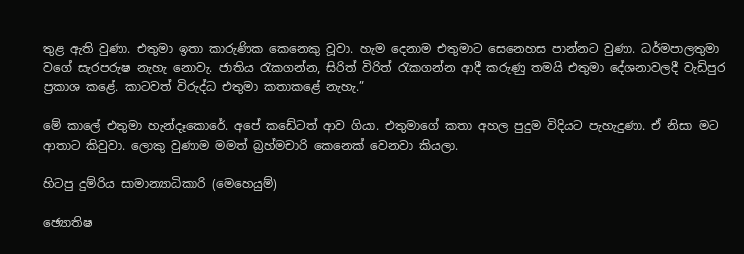තුළ ඇති වුණා. එතුමා ඉතා කාරුණික කෙනෙකු වූවා. හැම දෙනාම එතුමාට සෙනෙහස පාන්නට වුණා. ධර්මපාලතුමා වගේ සැරපරුෂ නැහැ නොවැ. ජාතිය රැකගන්න, සිරිත් විරිත් රැකගන්න ආදී කරුණු තමයි එතුමා දේශනාවලදී වැඩිපුර ප්‍රකාශ කළේ. කාටවත් විරුද්ධ එතුමා කතාකළේ නැහැ.”

මේ කාලේ එතුමා හැන්දෑකොරේ. අපේ කඩේටත් ආව ගියා. එතුමාගේ කතා අහල පුදුම විදියට පැහැදුණා. ඒ නිසා මට ආතාට කිවුවා. ලොකු වුණාම මමත් බ්‍රහ්මචාරි කෙනෙක් වෙනවා කියලා.

හිටපු දුම්රිය සාමාන්‍යාධිකාරි (මෙහෙයුම්)

ඡ්‍යොතිෂ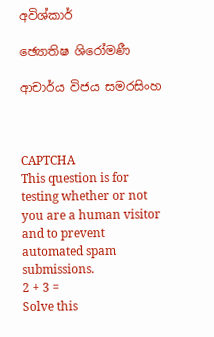අවිශ්කාර්

ඡ්‍යොතිෂ ශිරෝමණී

ආචාර්ය විජය සමරසිංහ



CAPTCHA
This question is for testing whether or not you are a human visitor and to prevent automated spam submissions.
2 + 3 =
Solve this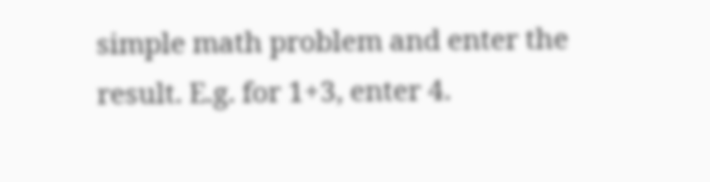simple math problem and enter the result. E.g. for 1+3, enter 4.